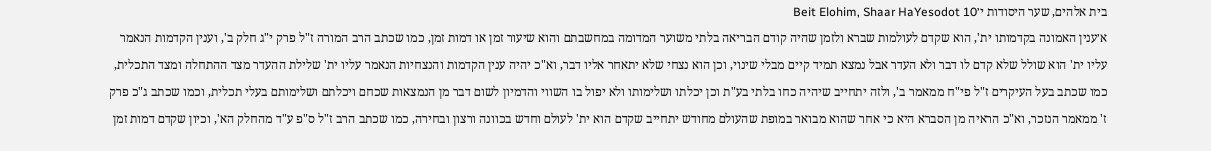בית אלהים, שער היסודות י׳Beit Elohim, Shaar HaYesodot 10
א׳ענין האמונה בקדמותו ית', הוא שקדם לעולמות שברא ולזמן שהיה קודם הבריאה בלתי משוער המדומה במחשבתם והוא שיעור זמן או דמות זמן, כמו שכתב הרב המורה ז"ל פרק י"ג חלק ב', וענין הקדמות הנאמר עליו ית' הוא שולל שלא קדם לו דבר ולא העדר אבל נמצא תמיד קיים מבלי שינוי, וכן הוא נצחי שלא יתאחר אליו דבר, וא"כ יהיה ענין הקדמות והנצחיות הנאמר עליו ית' שלילת ההעדר מצד ההתחלה ומצד התכלית, כמו שכתב בעל העיקרים ז"ל פי"ח ממאמר ב', ולזה יתחייב שיהיה כחו בלתי בע"ת וכן יכלתו ושלימותו ולא יפול בו השווי והדמיון לשום דבר מן הנמצאות שכחם ויכלתם ושלימותם בעלי תכלית, וכמו שכתב ג"כ פרק ז' ממאמר הנזכר, וא"כ הראיה מן הסברא היא כי אחר שהוא מבואר במופת שהעולם מחודש יתחייב שקדם הוא ית' לעולם וחדש בכוונה ורצון ובחירה, כמו שכתב הרב ז"ל ס"פ ע"ד מהחלק הא', וכיון שקדם דמות זמן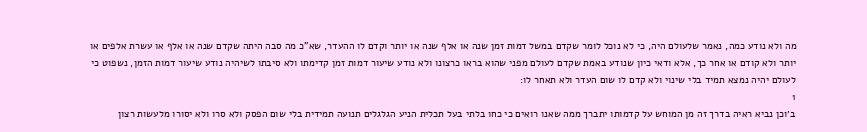מה ולא נודע כמה, נאמר שלעולם היה, כי לא נוכל לומר שקדם במשל דמות זמן שנה או אלף שנה או יותר וקדם לו ההעדר, שא"כ מה סבה היתה שקדם שנה או אלף או עשרת אלפים או יותר ולא קודם או אחר כך, אלא ודאי כיון שנודע באמת שקדם לעולם מפני שהוא בראו כרצונו ולא נודע שיעור דמות זמן קדימתו ולא סיבתו לשיהיה נודע שיעור דמות הזמן, נשפוט כי לעולם יהיה נמצא תמיד בלי שינוי ולא קדם לו שום העדר ולא תאחר לו:
1
ב׳וכן נביא ראיה בדרך זה מן המוחש על קדמותו יתברך ממה שאנו רואים כי כחו בלתי בעל תכלית הניע הגלגלים תנועה תמידית בלי שום הפסק ולא סרו ולא יסורו מלעשות רצון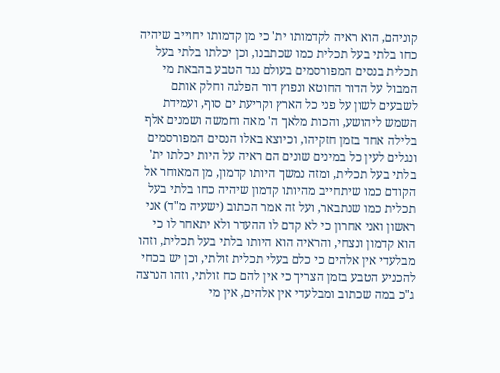קוניהם, הוא ראיה לקדמותו ית' כי מן קדמותו יחוייב שיהיה כחו בלתי בעל תכלית כמו שכתבנו, וכן יכלתו בלתי בעל תכלית בנסים המפורסמים בעולם נגד הטבע בהבאת מי המבול על הדור החוטא ונפוץ דור הפלגה וחלק אותם לשבעים לשון על פני כל הארץ וקריעת ים סוף, ועמידת השמש ליהושע, והכות מלאך ה' מאה וחמשה ושמנים אלף בלילה אחד בזמן חזקיהו, וכיוצא באלו הנסים המפורסמים ונגלים לעין כל במינים שונים הם ראיה על היות יכלתו ית' בלתי בעל תכלית, ומזה נמשך היותו קדמון, מן המאוחר אל הקודם כמו שיתחייב מהיותו קדמון שיהיה כחו בלתי בעל תכלית כמו שנתבאר, ועל זה אמר הכתוב (ישעיה מ"ד) אני ראשון ואני אחרון כי לא קדם לו ההעדר ולא יתאחר לו כי הוא קדמון ונצחי, והראיה הוא היותו בלתי בעל תכלית, וזהו מבלעדי אין אלהים כי כלם בעלי תכלית זולתי, וכן יש בכחי להכניע הטבע בזמן הצריך כי אין להם כח זולתי, וזהו הנרצה ג"כ במה שכתוב ומבלעדי אין אלהים, אין מי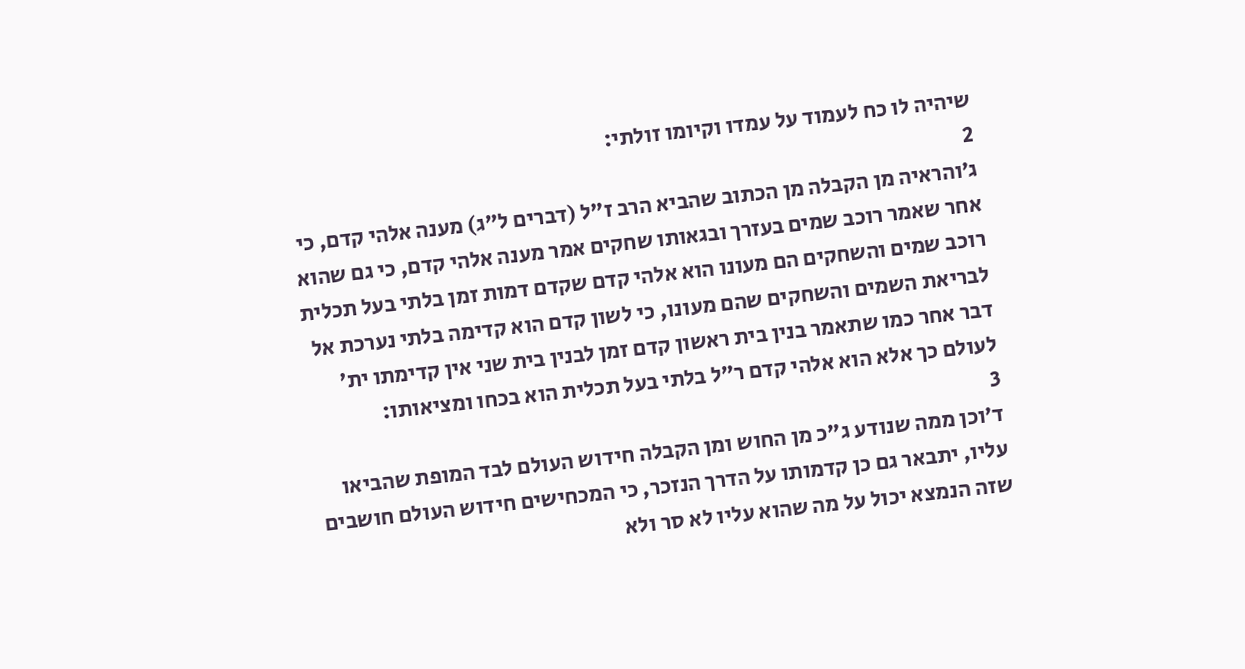שיהיה לו כח לעמוד על עמדו וקיומו זולתי:
2
ג׳והראיה מן הקבלה מן הכתוב שהביא הרב ז"ל (דברים ל"ג) מענה אלהי קדם, כי אחר שאמר רוכב שמים בעזרך ובגאותו שחקים אמר מענה אלהי קדם, כי גם שהוא רוכב שמים והשחקים הם מעונו הוא אלהי קדם שקדם דמות זמן בלתי בעל תכלית לבריאת השמים והשחקים שהם מעונו, כי לשון קדם הוא קדימה בלתי נערכת אל דבר אחר כמו שתאמר בנין בית ראשון קדם זמן לבנין בית שני אין קדימתו ית' לעולם כך אלא הוא אלהי קדם ר"ל בלתי בעל תכלית הוא בכחו ומציאותו:
3
ד׳וכן ממה שנודע ג"כ מן החוש ומן הקבלה חידוש העולם לבד המופת שהביאו עליו, יתבאר גם כן קדמותו על הדרך הנזכר, כי המכחישים חידוש העולם חושבים שזה הנמצא יכול על מה שהוא עליו לא סר ולא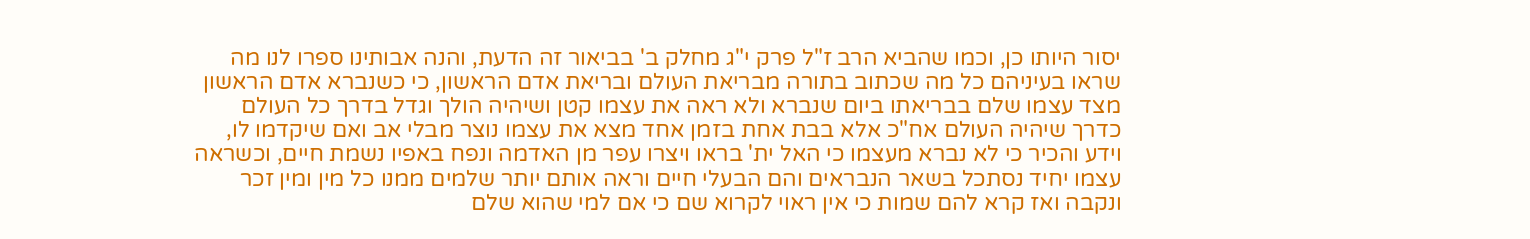יסור היותו כן, וכמו שהביא הרב ז"ל פרק י"ג מחלק ב' בביאור זה הדעת, והנה אבותינו ספרו לנו מה שראו בעיניהם כל מה שכתוב בתורה מבריאת העולם ובריאת אדם הראשון, כי כשנברא אדם הראשון מצד עצמו שלם בבריאתו ביום שנברא ולא ראה את עצמו קטן ושיהיה הולך וגדל בדרך כל העולם כדרך שיהיה העולם אח"כ אלא בבת אחת בזמן אחד מצא את עצמו נוצר מבלי אב ואם שיקדמו לו, וידע והכיר כי לא נברא מעצמו כי האל ית' בראו ויצרו עפר מן האדמה ונפח באפיו נשמת חיים, וכשראה עצמו יחיד נסתכל בשאר הנבראים והם הבעלי חיים וראה אותם יותר שלמים ממנו כל מין ומין זכר ונקבה ואז קרא להם שמות כי אין ראוי לקרוא שם כי אם למי שהוא שלם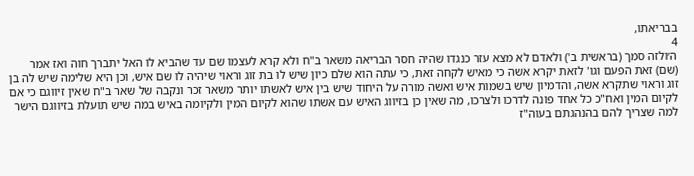בבריאתו,
4
ה׳ולזה סמך (בראשית ב') ולאדם לא מצא עזר כנגדו שהיה חסר הבריאה משאר ב"ח ולא קרא לעצמו שם עד שהביא לו האל יתברך חוה ואז אמר (שם) זאת הפעם וגו' לזאת יקרא אשה כי מאיש לקחה זאת, כי עתה הוא שלם כיון שיש לו בת זוג וראוי שיהיה לו שם איש, וכן היא שלימה שיש לה בן זוג וראוי שתקרא אשה, והדמיון שיש בשמות איש ואשה מורה על היחוד שיש בין איש לאשתו יותר משאר זכר ונקבה של שאר ב"ח שאין זיווגם כי אם לקיום המין ואח"כ כל אחד פונה לדרכו ולצרכו, מה שאין כן בזיווג האיש עם אשתו שהוא לקיום המין ולקיומה באיש במה שיש תועלת בזיווגם הישר למה שצריך להם בהנהגתם בעוה"ז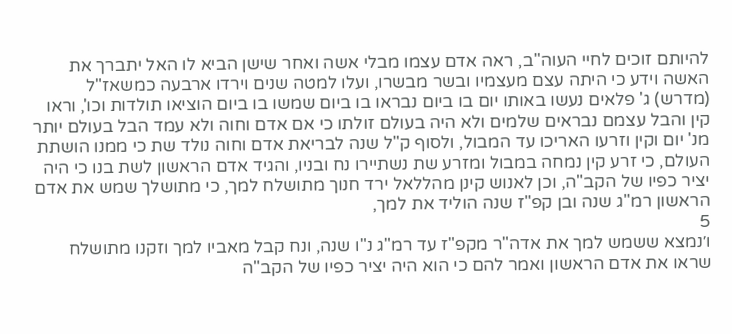להיותם זוכים לחיי העוה"ב, ראה אדם עצמו מבלי אשה ואחר שישן הביא לו האל יתברך את האשה וידע כי היתה עצם מעצמיו ובשר מבשרו, ועלו למטה שנים וירדו ארבעה כמשאז"ל (מדרש) ג' פלאים נעשו באותו יום בו ביום נבראו בו ביום שמשו בו ביום הוציאו תולדות וכו', וראו קין והבל עצמם נבראים שלמים ולא היה בעולם זולתו כי אם אדם וחוה ולא עמד הבל בעולם יותר מנ' יום וקין וזרעו האריכו עד המבול, ולסוף ק"ל שנה לבריאת אדם וחוה נולד שת כי ממנו הושתת העולם, כי זרע קין נמחה במבול ומזרע שת נשתיירו נח ובניו, והגיד אדם הראשון לשת בנו כי היה יציר כפיו של הקב"ה, וכן לאנוש קינן מהללאל ירד חנוך מתושלח למך, כי מתושלך שמש את אדם הראשון רמ"ג שנה ובן קפ"ז שנה הוליד את למך,
5
ו׳נמצא ששמש למך את אדה"ר מקפ"ז עד רמ"ג נ"ו שנה, ונח קבל מאביו למך וזקנו מתושלח שראו את אדם הראשון ואמר להם כי הוא היה יציר כפיו של הקב"ה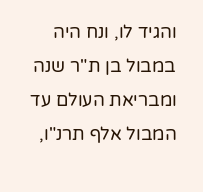והגיד לו, ונח היה במבול בן ת"ר שנה ומבריאת העולם עד המבול אלף תרנ"ו,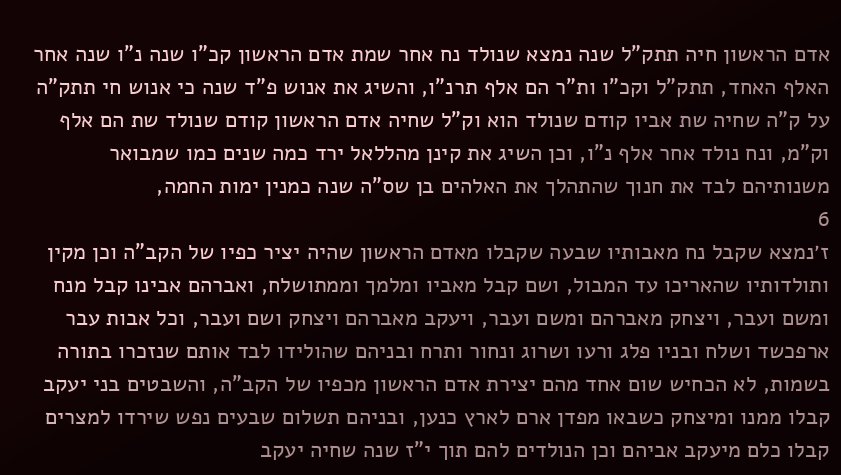אדם הראשון חיה תתק"ל שנה נמצא שנולד נח אחר שמת אדם הראשון קכ"ו שנה נ"ו שנה אחר האלף האחד, תתק"ל וקכ"ו ות"ר הם אלף תרנ"ו, והשיג את אנוש פ"ד שנה כי אנוש חי תתק"ה על ק"ה שחיה שת אביו קודם שנולד הוא וק"ל שחיה אדם הראשון קודם שנולד שת הם אלף וק"מ, ונח נולד אחר אלף נ"ו, וכן השיג את קינן מהללאל ירד כמה שנים כמו שמבואר משנותיהם לבד את חנוך שהתהלך את האלהים בן שס"ה שנה כמנין ימות החמה,
6
ז׳נמצא שקבל נח מאבותיו שבעה שקבלו מאדם הראשון שהיה יציר כפיו של הקב"ה וכן מקין ותולדותיו שהאריכו עד המבול, ושם קבל מאביו ומלמך וממתושלח, ואברהם אבינו קבל מנח ומשם ועבר, ויצחק מאברהם ומשם ועבר, ויעקב מאברהם ויצחק ושם ועבר, וכל אבות עבר ארפכשד ושלח ובניו פלג ורעו ושרוג ונחור ותרח ובניהם שהולידו לבד אותם שנזכרו בתורה בשמות, לא הכחיש שום אחד מהם יצירת אדם הראשון מכפיו של הקב"ה, והשבטים בני יעקב קבלו ממנו ומיצחק כשבאו מפדן ארם לארץ כנען, ובניהם תשלום שבעים נפש שירדו למצרים קבלו כלם מיעקב אביהם וכן הנולדים להם תוך י"ז שנה שחיה יעקב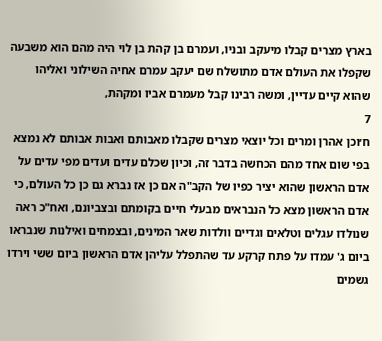בארץ מצרים קבלו מיעקב ובניו, ועמרם בן קהת בן לוי היה מהם הוא משבעה שקפלו את העולם אדם מתושלח שם יעקב עמרם אחיה השילוני ואליהו שהוא קיים עדיין, ומשה רבינו קבל מעמרם אביו ומקהת,
7
ח׳וכן אהרן ומרים וכל יוצאי מצרים שקבלו מאבותם ואבות אבותם לא נמצא בפי שום אחד מהם הכחשה בדבר זה, וכיון שכלם עדים ועדים מפי עדים על אדם הראשון שהוא יציר כפיו של הקב"ה אם כן אז נברא גם כן כל העולם, כי אדם הראשון מצא כל הנבראים מבעלי חיים בקומתם ובצביונם, ואח"כ ראה שנולדו עגלים וטלאים וגדיים וולדות שאר המינים, ובצמחים ואילנות שנבראו ביום ג' עמדו על פתח קרקע עד שהתפלל עליהן אדם הראשון ביום ששי וירדו גשמים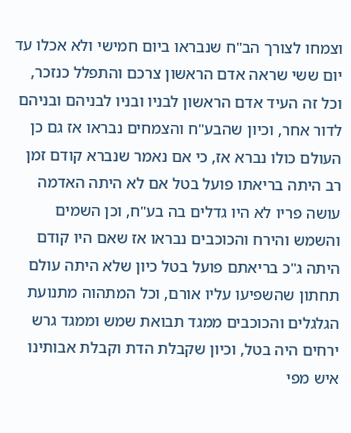וצמחו לצורך הב"ח שנבראו ביום חמישי ולא אכלו עד יום ששי שראה אדם הראשון צרכם והתפלל כנזכר, וכל זה העיד אדם הראשון לבניו ובניו לבניהם ובניהם לדור אחר, וכיון שהבע"ח והצמחים נבראו אז גם כן העולם כולו נברא אז, כי אם נאמר שנברא קודם זמן רב היתה בריאתו פועל בטל אם לא היתה האדמה עושה פריו לא היו גדלים בה בע"ח, וכן השמים והשמש והירח והכוכבים נבראו אז שאם היו קודם היתה ג"כ בריאתם פועל בטל כיון שלא היתה עולם תחתון שהשפיעו עליו אורם, וכל המתהוה מתנועת הגלגלים והכוכבים ממגד תבואת שמש וממגד גרש ירחים היה בטל, וכיון שקבלת הדת וקבלת אבותינו איש מפי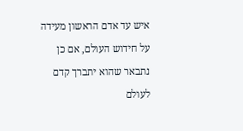איש עד אדם הראשון מעידה על חידוש העולם, אם כן נתבאר שהוא יתברך קדם לעולם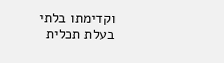וקדימתו בלתי בעלת תכלית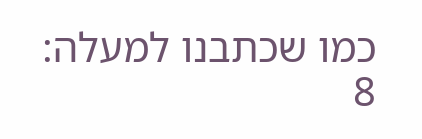כמו שכתבנו למעלה:
8